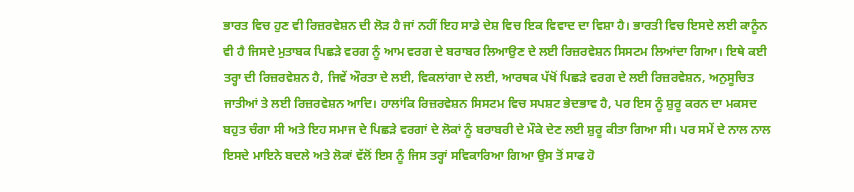ਭਾਰਤ ਵਿਚ ਹੁਣ ਵੀ ਰਿਜ਼ਰਵੇਸ਼ਨ ਦੀ ਲੋੜ ਹੈ ਜਾਂ ਨਹੀਂ ਇਹ ਸਾਡੇ ਦੇਸ਼ ਵਿਚ ਇਕ ਵਿਵਾਦ ਦਾ ਵਿਸ਼ਾ ਹੈ। ਭਾਰਤੀ ਵਿਚ ਇਸਦੇ ਲਈ ਕਾਨੂੰਨ ਵੀ ਹੈ ਜਿਸਦੇ ਮੁਤਾਬਕ ਪਿਛੜੇ ਵਰਗ ਨੂੰ ਆਮ ਵਰਗ ਦੇ ਬਰਾਬਰ ਲਿਆਉਣ ਦੇ ਲਈ ਰਿਜ਼ਰਵੇਸ਼ਨ ਸਿਸਟਮ ਲਿਆਂਦਾ ਗਿਆ। ਇਥੇ ਕਈ ਤਰ੍ਹਾ ਦੀ ਰਿਜ਼ਰਵੇਸ਼ਨ ਹੈ, ਜਿਵੇਂ ਔਰਤਾ ਦੇ ਲਈ, ਵਿਕਲਾਂਗਾ ਦੇ ਲਈ, ਆਰਥਕ ਪੱਖੋਂ ਪਿਛੜੇ ਵਰਗ ਦੇ ਲਈ ਰਿਜ਼ਰਵੇਸ਼ਨ, ਅਨੁਸੂਚਿਤ ਜਾਤੀਆਂ ਤੇ ਲਈ ਰਿਜ਼ਰਵੇਸ਼ਨ ਆਦਿ। ਹਾਲਾਂਕਿ ਰਿਜ਼ਰਵੇਸ਼ਨ ਸਿਸਟਮ ਵਿਚ ਸਪਸ਼ਟ ਭੇਦਭਾਵ ਹੈ, ਪਰ ਇਸ ਨੂੰ ਸ਼ੁਰੂ ਕਰਨ ਦਾ ਮਕਸਦ ਬਹੁਤ ਚੰਗਾ ਸੀ ਅਤੇ ਇਹ ਸਮਾਜ ਦੇ ਪਿਛੜੇ ਵਰਗਾਂ ਦੇ ਲੋਕਾਂ ਨੂੰ ਬਰਾਬਰੀ ਦੇ ਮੌਕੇ ਦੇਣ ਲਈ ਸ਼ੁਰੂ ਕੀਤਾ ਗਿਆ ਸੀ। ਪਰ ਸਮੇਂ ਦੇ ਨਾਲ ਨਾਲ ਇਸਦੇ ਮਾਇਨੇ ਬਦਲੇ ਅਤੇ ਲੋਕਾਂ ਵੱਲੋਂ ਇਸ ਨੂੰ ਜਿਸ ਤਰ੍ਹਾਂ ਸਵਿਕਾਰਿਆ ਗਿਆ ਉਸ ਤੋਂ ਸਾਫ ਹੋ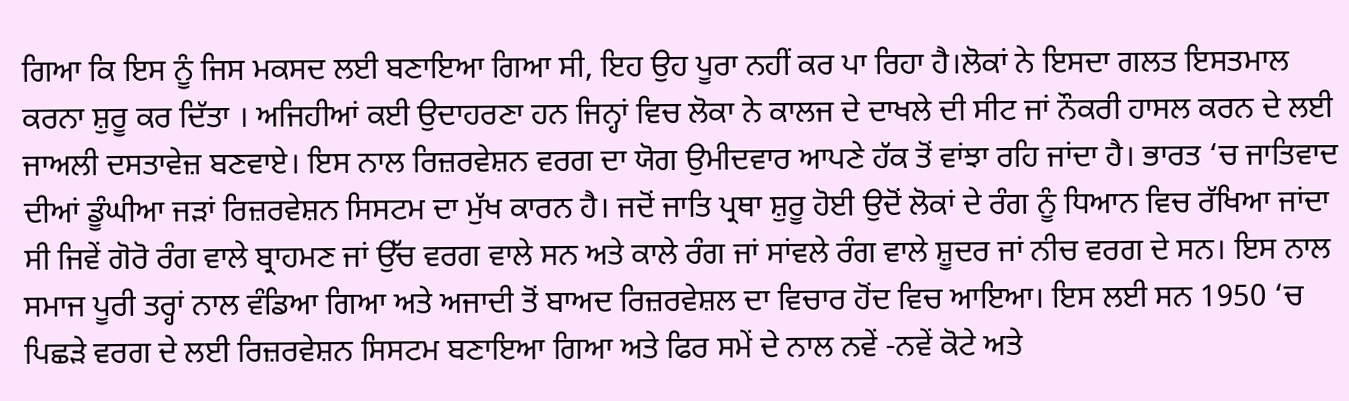ਗਿਆ ਕਿ ਇਸ ਨੂੰ ਜਿਸ ਮਕਸਦ ਲਈ ਬਣਾਇਆ ਗਿਆ ਸੀ, ਇਹ ਉਹ ਪੂਰਾ ਨਹੀਂ ਕਰ ਪਾ ਰਿਹਾ ਹੈ।ਲੋਕਾਂ ਨੇ ਇਸਦਾ ਗਲਤ ਇਸਤਮਾਲ ਕਰਨਾ ਸ਼ੁਰੂ ਕਰ ਦਿੱਤਾ । ਅਜਿਹੀਆਂ ਕਈ ਉਦਾਹਰਣਾ ਹਨ ਜਿਨ੍ਹਾਂ ਵਿਚ ਲੋਕਾ ਨੇ ਕਾਲਜ ਦੇ ਦਾਖਲੇ ਦੀ ਸੀਟ ਜਾਂ ਨੌਕਰੀ ਹਾਸਲ ਕਰਨ ਦੇ ਲਈ ਜਾਅਲੀ ਦਸਤਾਵੇਜ਼ ਬਣਵਾਏ। ਇਸ ਨਾਲ ਰਿਜ਼ਰਵੇਸ਼ਨ ਵਰਗ ਦਾ ਯੋਗ ਉਮੀਦਵਾਰ ਆਪਣੇ ਹੱਕ ਤੋਂ ਵਾਂਝਾ ਰਹਿ ਜਾਂਦਾ ਹੈ। ਭਾਰਤ ‘ਚ ਜਾਤਿਵਾਦ ਦੀਆਂ ਡੂੰਘੀਆ ਜੜਾਂ ਰਿਜ਼ਰਵੇਸ਼ਨ ਸਿਸਟਮ ਦਾ ਮੁੱਖ ਕਾਰਨ ਹੈ। ਜਦੋਂ ਜਾਤਿ ਪ੍ਰਥਾ ਸ਼ੁਰੂ ਹੋਈ ਉਦੋਂ ਲੋਕਾਂ ਦੇ ਰੰਗ ਨੂੰ ਧਿਆਨ ਵਿਚ ਰੱਖਿਆ ਜਾਂਦਾ ਸੀ ਜਿਵੇਂ ਗੋਰੋ ਰੰਗ ਵਾਲੇ ਬ੍ਰਾਹਮਣ ਜਾਂ ਉੱਚ ਵਰਗ ਵਾਲੇ ਸਨ ਅਤੇ ਕਾਲੇ ਰੰਗ ਜਾਂ ਸਾਂਵਲੇ ਰੰਗ ਵਾਲੇ ਸ਼ੂਦਰ ਜਾਂ ਨੀਚ ਵਰਗ ਦੇ ਸਨ। ਇਸ ਨਾਲ ਸਮਾਜ ਪੂਰੀ ਤਰ੍ਹਾਂ ਨਾਲ ਵੰਡਿਆ ਗਿਆ ਅਤੇ ਅਜਾਦੀ ਤੋਂ ਬਾਅਦ ਰਿਜ਼ਰਵੇਸ਼ਲ ਦਾ ਵਿਚਾਰ ਹੋਂਦ ਵਿਚ ਆਇਆ। ਇਸ ਲਈ ਸਨ 1950 ‘ਚ ਪਿਛੜੇ ਵਰਗ ਦੇ ਲਈ ਰਿਜ਼ਰਵੇਸ਼ਨ ਸਿਸਟਮ ਬਣਾਇਆ ਗਿਆ ਅਤੇ ਫਿਰ ਸਮੇਂ ਦੇ ਨਾਲ ਨਵੇਂ -ਨਵੇਂ ਕੋਟੇ ਅਤੇ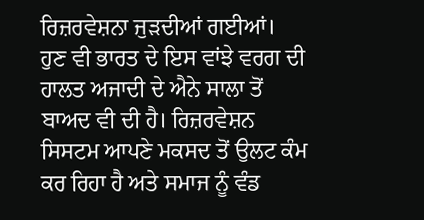ਰਿਜ਼ਰਵੇਸ਼ਨਾ ਜੁੜਦੀਆਂ ਗਈਆਂ।
ਹੁਣ ਵੀ ਭਾਰਤ ਦੇ ਇਸ ਵਾਂਝੇ ਵਰਗ ਦੀ ਹਾਲਤ ਅਜਾਦੀ ਦੇ ਐਨੇ ਸਾਲਾ ਤੋਂ ਬਾਅਦ ਵੀ ਦੀ ਹੈ। ਰਿਜ਼ਰਵੇਸ਼ਨ ਸਿਸਟਮ ਆਪਣੇ ਮਕਸਦ ਤੋਂ ਉਲਟ ਕੰਮ ਕਰ ਰਿਹਾ ਹੈ ਅਤੇ ਸਮਾਜ ਨੂੰ ਵੰਡ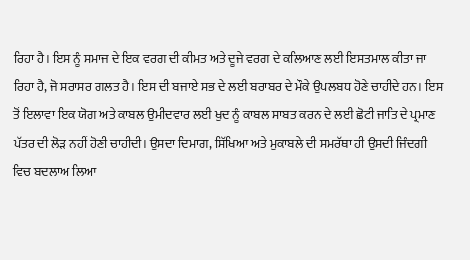ਰਿਹਾ ਹੈ। ਇਸ ਨੂੰ ਸਮਾਜ ਦੇ ਇਕ ਵਰਗ ਦੀ ਕੀਮਤ ਅਤੇ ਦੂਜੇ ਵਰਗ ਦੇ ਕਲਿਆਣ ਲਈ ਇਸਤਮਾਲ ਕੀਤਾ ਜਾ ਰਿਹਾ ਹੈ, ਜੋ ਸਰਾਸਰ ਗਲਤ ਹੈ। ਇਸ ਦੀ ਬਜਾਏ ਸਭ ਦੇ ਲਈ ਬਰਾਬਰ ਦੇ ਮੌਕੇ ਉਪਲਬਧ ਹੋਣੇ ਚਾਹੀਦੇ ਹਨ। ਇਸ ਤੋਂ ਇਲਾਵਾ ਇਕ ਯੋਗ ਅਤੇ ਕਾਬਲ ਉਮੀਦਵਾਰ ਲਈ ਖੁਦ ਨੂੰ ਕਾਬਲ ਸਾਬਤ ਕਰਨ ਦੇ ਲਈ ਛੋਟੀ ਜਾਤਿ ਦੇ ਪ੍ਰਮਾਣ ਪੱਤਰ ਦੀ ਲੋੜ ਨਹੀਂ ਹੋਣੀ ਚਾਹੀਦੀ। ਉਸਦਾ ਦਿਮਾਗ, ਸਿੱਖਿਆ ਅਤੇ ਮੁਕਾਬਲੇ ਦੀ ਸਮਰੱਥਾ ਹੀ ਉਸਦੀ ਜਿੰਦਗੀ ਵਿਚ ਬਦਲਾਅ ਲਿਆ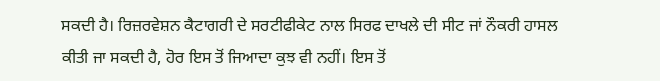ਸਕਦੀ ਹੈ। ਰਿਜ਼ਰਵੇਸ਼ਨ ਕੈਟਾਗਰੀ ਦੇ ਸਰਟੀਫੀਕੇਟ ਨਾਲ ਸਿਰਫ ਦਾਖਲੇ ਦੀ ਸੀਟ ਜਾਂ ਨੌਕਰੀ ਹਾਸਲ ਕੀਤੀ ਜਾ ਸਕਦੀ ਹੈ, ਹੋਰ ਇਸ ਤੋਂ ਜਿਆਦਾ ਕੁਝ ਵੀ ਨਹੀਂ। ਇਸ ਤੋਂ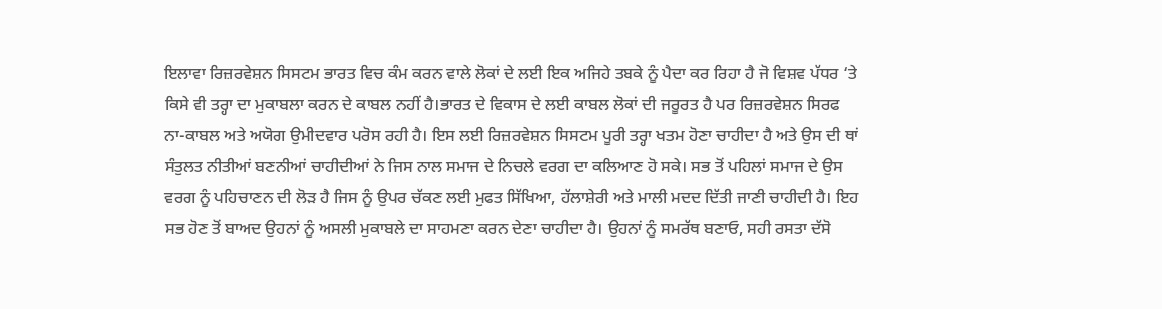ਇਲਾਵਾ ਰਿਜ਼ਰਵੇਸ਼ਨ ਸਿਸਟਮ ਭਾਰਤ ਵਿਚ ਕੰਮ ਕਰਨ ਵਾਲੇ ਲੋਕਾਂ ਦੇ ਲਈ ਇਕ ਅਜਿਹੇ ਤਬਕੇ ਨੂੰ ਪੈਦਾ ਕਰ ਰਿਹਾ ਹੈ ਜੋ ਵਿਸ਼ਵ ਪੱਧਰ ‘ਤੇ ਕਿਸੇ ਵੀ ਤਰ੍ਹਾ ਦਾ ਮੁਕਾਬਲਾ ਕਰਨ ਦੇ ਕਾਬਲ ਨਹੀਂ ਹੈ।ਭਾਰਤ ਦੇ ਵਿਕਾਸ ਦੇ ਲਈ ਕਾਬਲ ਲੋਕਾਂ ਦੀ ਜਰੂਰਤ ਹੈ ਪਰ ਰਿਜ਼ਰਵੇਸ਼ਨ ਸਿਰਫ ਨਾ-ਕਾਬਲ ਅਤੇ ਅਯੋਗ ਉਮੀਦਵਾਰ ਪਰੋਸ ਰਹੀ ਹੈ। ਇਸ ਲਈ ਰਿਜ਼ਰਵੇਸ਼ਨ ਸਿਸਟਮ ਪੂਰੀ ਤਰ੍ਹਾ ਖਤਮ ਹੋਣਾ ਚਾਹੀਦਾ ਹੈ ਅਤੇ ਉਸ ਦੀ ਥਾਂ ਸੰਤੁਲਤ ਨੀਤੀਆਂ ਬਣਨੀਆਂ ਚਾਹੀਦੀਆਂ ਨੇ ਜਿਸ ਨਾਲ ਸਮਾਜ ਦੇ ਨਿਚਲੇ ਵਰਗ ਦਾ ਕਲਿਆਣ ਹੋ ਸਕੇ। ਸਭ ਤੋਂ ਪਹਿਲਾਂ ਸਮਾਜ ਦੇ ਉਸ ਵਰਗ ਨੂੰ ਪਹਿਚਾਣਨ ਦੀ ਲੋੜ ਹੈ ਜਿਸ ਨੂੰ ਉਪਰ ਚੱਕਣ ਲਈ ਮੁਫਤ ਸਿੱਖਿਆ, ਹੱਲਾਸ਼ੇਰੀ ਅਤੇ ਮਾਲੀ ਮਦਦ ਦਿੱਤੀ ਜਾਣੀ ਚਾਹੀਦੀ ਹੈ। ਇਹ ਸਭ ਹੋਣ ਤੋਂ ਬਾਅਦ ਉਹਨਾਂ ਨੂੰ ਅਸਲੀ ਮੁਕਾਬਲੇ ਦਾ ਸਾਹਮਣਾ ਕਰਨ ਦੇਣਾ ਚਾਹੀਦਾ ਹੈ। ਉਹਨਾਂ ਨੂੰ ਸਮਰੱਥ ਬਣਾਓ, ਸਹੀ ਰਸਤਾ ਦੱਸੋ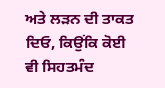ਅਤੇ ਲੜਨ ਦੀ ਤਾਕਤ ਦਿਓ, ਕਿਉਂਕਿ ਕੋਈ ਵੀ ਸਿਹਤਮੰਦ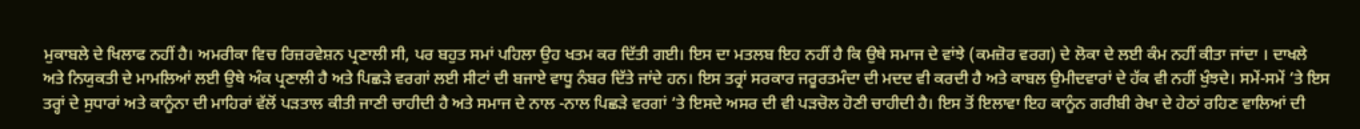ਮੁਕਾਬਲੇ ਦੇ ਖਿਲਾਫ ਨਹੀਂ ਹੈ। ਅਮਰੀਕਾ ਵਿਚ ਰਿਜ਼ਰਵੇਸ਼ਨ ਪ੍ਰਣਾਲੀ ਸੀ, ਪਰ ਬਹੁਤ ਸਮਾਂ ਪਹਿਲਾ ਉਹ ਖਤਮ ਕਰ ਦਿੱਤੀ ਗਈ। ਇਸ ਦਾ ਮਤਲਬ ਇਹ ਨਹੀਂ ਹੈ ਕਿ ਉਥੇ ਸਮਾਜ ਦੇ ਵਾਂਝੇ (ਕਮਜ਼ੋਰ ਵਰਗ) ਦੇ ਲੋਕਾ ਦੇ ਲਈ ਕੰਮ ਨਹੀਂ ਕੀਤਾ ਜਾਂਦਾ । ਦਾਖਲੇ ਅਤੇ ਨਿਯੁਕਤੀ ਦੇ ਮਾਮਲਿਆਂ ਲਈ ਉਥੇ ਅੰਕ ਪ੍ਰਣਾਲੀ ਹੈ ਅਤੇ ਪਿਛੜੇ ਵਰਗਾਂ ਲਈ ਸੀਟਾਂ ਦੀ ਬਜਾਏ ਵਾਧੂ ਨੰਬਰ ਦਿੱਤੇ ਜਾਂਦੇ ਹਨ। ਇਸ ਤਰ੍ਰਾਂ ਸਰਕਾਰ ਜਰੂਰਤਮੰਦਾ ਦੀ ਮਦਦ ਵੀ ਕਰਦੀ ਹੈ ਅਤੇ ਕਾਬਲ ਉਮੀਦਵਾਰਾਂ ਦੇ ਹੱਕ ਵੀ ਨਹੀਂ ਖੁੰਝਦੇ। ਸਮੇਂ-ਸਮੇਂ ‘ਤੇ ਇਸ ਤਰ੍ਹਾਂ ਦੇ ਸੁਧਾਰਾਂ ਅਤੇ ਕਾਨੂੰਨਾ ਦੀ ਮਾਹਿਰਾਂ ਵੱਲੋਂ ਪੜਤਾਲ ਕੀਤੀ ਜਾਣੀ ਚਾਹੀਦੀ ਹੈ ਅਤੇ ਸਮਾਜ ਦੇ ਨਾਲ -ਨਾਲ ਪਿਛੜੇ ਵਰਗਾਂ ‘ਤੇ ਇਸਦੇ ਅਸਰ ਦੀ ਵੀ ਪੜਚੋਲ ਹੋਣੀ ਚਾਹੀਦੀ ਹੈ। ਇਸ ਤੋਂ ਇਲਾਵਾ ਇਹ ਕਾਨੂੰਨ ਗਰੀਬੀ ਰੇਖਾ ਦੇ ਹੇਠਾਂ ਰਹਿਣ ਵਾਲਿਆਂ ਦੀ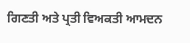ਗਿਣਤੀ ਅਤੇ ਪ੍ਰਤੀ ਵਿਅਕਤੀ ਆਮਦਨ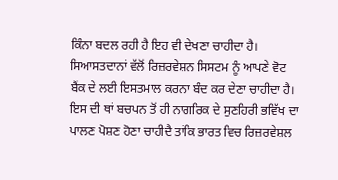ਕਿੰਨਾ ਬਦਲ ਰਹੀ ਹੈ ਇਹ ਵੀ ਦੇਖਣਾ ਚਾਹੀਦਾ ਹੈ। ਸਿਆਸਤਦਾਨਾਂ ਵੱਲੋਂ ਰਿਜ਼ਰਵੇਸ਼ਨ ਸਿਸਟਮ ਨੂੰ ਆਪਣੇ ਵੋਟ ਬੈਂਕ ਦੇ ਲਈ ਇਸਤਮਾਲ ਕਰਨਾ ਬੰਦ ਕਰ ਦੇਣਾ ਚਾਹੀਦਾ ਹੈ। ਇਸ ਦੀ ਥਾਂ ਬਚਪਨ ਤੋਂ ਹੀ ਨਾਗਰਿਕ ਦੇ ਸੁਣਹਿਰੀ ਭਵਿੱਖ ਦਾ ਪਾਲਣ ਪੋਸ਼ਣ ਹੋਣਾ ਚਾਹੀਦੈ ਤਾਂਕਿ ਭਾਰਤ ਵਿਚ ਰਿਜ਼ਰਵੇਸ਼ਲ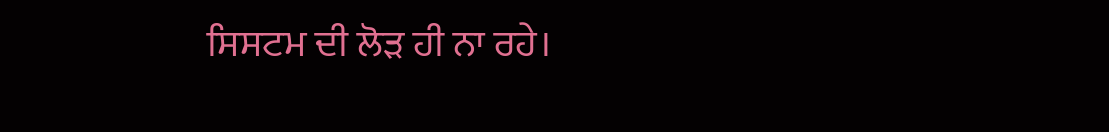ਸਿਸਟਮ ਦੀ ਲੋੜ ਹੀ ਨਾ ਰਹੇ।